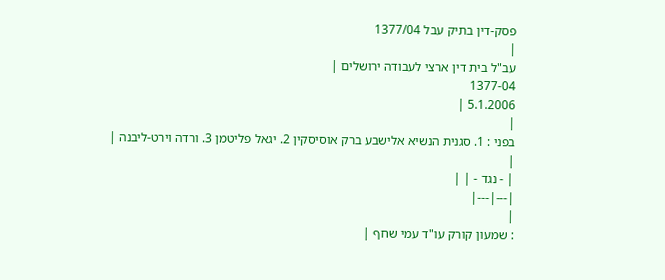פסק-דין בתיק עבל 1377/04
|
עב"ל בית דין ארצי לעבודה ירושלים |
1377-04
5.1.2006 |
|
בפני : 1. סגנית הנשיא אלישבע ברק אוסיסקין 2. יגאל פליטמן 3. ורדה וירט-ליבנה |
|
| - נגד - | |
|---|---|
|
: שמעון קורק עו"ד עמי שחף |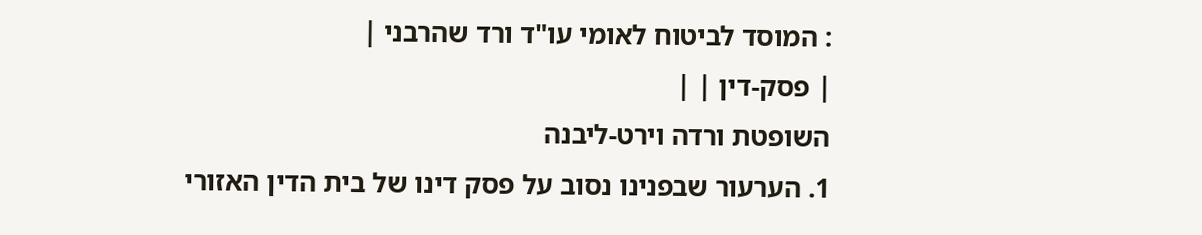: המוסד לביטוח לאומי עו"ד ורד שהרבני |
| פסק-דין | |
השופטת ורדה וירט-ליבנה
1. הערעור שבפנינו נסוב על פסק דינו של בית הדין האזורי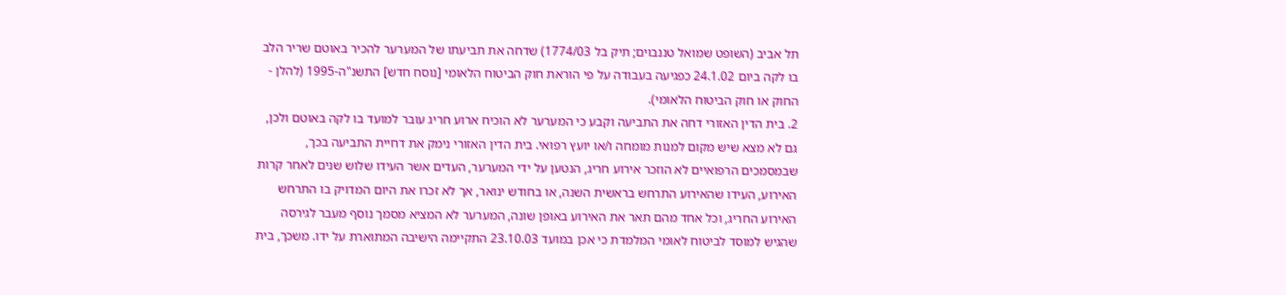תל אביב (השופט שמואל טננבוים; תיק בל 1774/03) שדחה את תביעתו של המערער להכיר באוטם שריר הלב בו לקה ביום 24.1.02 כפגיעה בעבודה על פי הוראת חוק הביטוח הלאומי [נוסח חדש] התשנ"ה-1995 (להלן - החוק או חוק הביטוח הלאומי).
2. בית הדין האזורי דחה את התביעה וקבע כי המערער לא הוכיח ארוע חריג עובר למועד בו לקה באוטם ולכן, גם לא מצא שיש מקום למנות מומחה ו/או יועץ רפואי. בית הדין האזורי נימק את דחיית התביעה בכך, שבמסמכים הרפואיים לא הוזכר אירוע חריג, הנטען על ידי המערער, העדים אשר העידו שלוש שנים לאחר קרות האירוע, העידו שהאירוע התרחש בראשית השנה, או בחודש ינואר, אך לא זכרו את היום המדויק בו התרחש האירוע החריג, וכל אחד מהם תאר את האירוע באופן שונה, המערער לא המציא מסמך נוסף מעבר לגירסה שהגיש למוסד לביטוח לאומי המלמדת כי אכן במועד 23.10.03 התקיימה הישיבה המתוארת על ידו. משכך, בית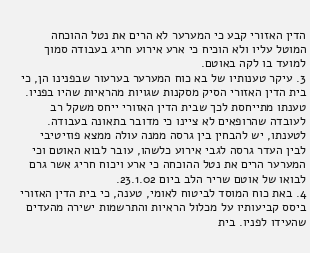הדין האזורי קבע כי המערער לא הרים את נטל ההוכחה המוטל עליו ולא הוכיח כי ארע אירוע חריג בעבודה סמוך למועד בו לקה באוטם.
3. עיקר טענותיו של בא כוח המערער בערעור שבפנינו הן, כי בית הדין האזורי הסיק מסקנות שגויות מהראיות שהיו בפניו. טענתו מתייחסת לכך שבית הדין האזורי ייחס משקל רב לעובדה שהרופאים לא ציינו כי מדובר בתאונה בעבודה. לטענתו, יש להבחין בין גרסה ממנה עולה ממצא פוזיטיבי לבין העדר גרסה לגבי אירוע כלשהו, עובר לבוא האוטם וכי המערער הרים את נטל ההוכחה כי ארע ויכוח חריג אשר גרם לבואו של אוטם שריר הלב ביום 23.1.02.
4. באת כוח המוסד לביטוח לאומי, טענה, כי בית הדין האזורי ביסס קביעותיו על מכלול הראיות והתרשמות ישירה מהעדים שהעידו לפניו. בית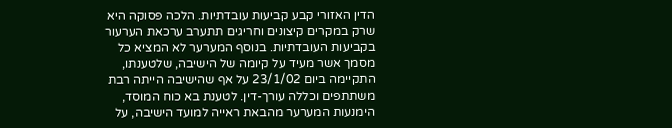הדין האזורי קבע קביעות עובדתיות. הלכה פסוקה היא שרק במקרים קיצונים וחריגים תתערב ערכאת הערעור בקביעות העובדתיות. בנוסף המערער לא המציא כל מסמך אשר מעיד על קיומה של הישיבה, שלטענתו, התקיימה ביום 23/1/02 על אף שהישיבה הייתה רבת משתתפים וכללה עורך-דין. לטענת בא כוח המוסד, הימנעות המערער מהבאת ראייה למועד הישיבה, על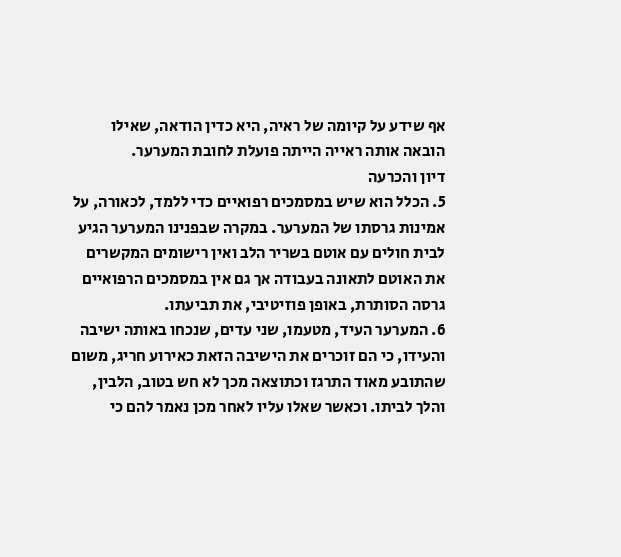אף שידע על קיומה של ראיה, היא כדין הודאה, שאילו הובאה אותה ראייה הייתה פועלת לחובת המערער.
דיון והכרעה
5. הכלל הוא שיש במסמכים רפואיים כדי ללמד, לכאורה, על אמינות גרסתו של המערער. במקרה שבפנינו המערער הגיע לבית חולים עם אוטם בשריר הלב ואין רישומים המקשרים את האוטם לתאונה בעבודה אך גם אין במסמכים הרפואיים גרסה הסותרת, באופן פוזיטיבי, את תביעתו.
6. המערער העיד, מטעמו, שני עדים, שנכחו באותה ישיבה והעידו, כי הם זוכרים את הישיבה הזאת כאירוע חריג, משום שהתובע מאוד התרגז וכתוצאה מכך לא חש בטוב, הלבין, והלך לביתו. וכאשר שאלו עליו לאחר מכן נאמר להם כי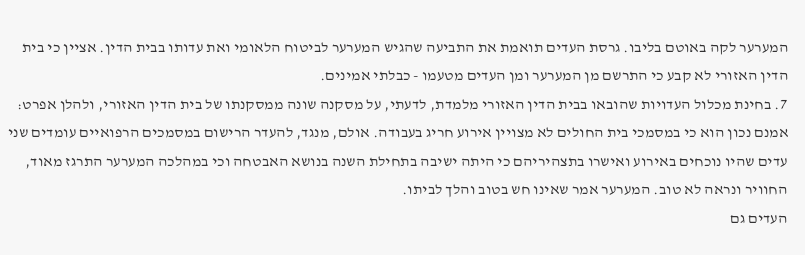המערער לקה באוטם בליבו. גרסת העדים תואמת את התביעה שהגיש המערער לביטוח הלאומי ואת עדותו בבית הדין. אציין כי בית הדין האזורי לא קבע כי התרשם מן המערער ומן העדים מטעמו - כבלתי אמינים.
7. בחינת מכלול העדויות שהובאו בבית הדין האזורי מלמדת, לדעתי, על מסקנה שונה ממסקנתו של בית הדין האזורי, ולהלן אפרט:
אמנם נכון הוא כי במסמכי בית החולים לא מצויין אירוע חריג בעבודה. אולם, מנגד, להעדר הרישום במסמכים הרפואיים עומדים שני עדים שהיו נוכחים באירוע ואישרו בתצהיריהם כי היתה ישיבה בתחילת השנה בנושא האבטחה וכי במהלכה המערער התרגז מאוד, החוויר ונראה לא טוב. המערער אמר שאינו חש בטוב והלך לביתו.
העדים גם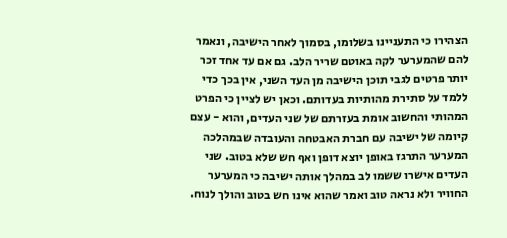הצהירו כי התעניינו בשלומו, בסמוך לאחר הישיבה, ונאמר להם שהמערער לקה באוטם שריר הלב. גם אם עד אחד זכר יותר פרטים לגבי תוכן הישיבה מן העד השני, אין בכך כדי ללמד על סתירת מהותיות בעדותם. וכאן יש לציין כי הפרט המהותי והחשוב אומת בעזרתם של שני העדים, והוא - עצם קיומה של ישיבה עם חברת האבטחה והעובדה שבמהלכה המערער התרגז באופן יוצא דופן ואף חש שלא בטוב. שני העדים אישרו ששמו לב במהלך אותה ישיבה כי המערער החוויר ולא נראה טוב ואמר שהוא אינו חש בטוב והולך לנוח.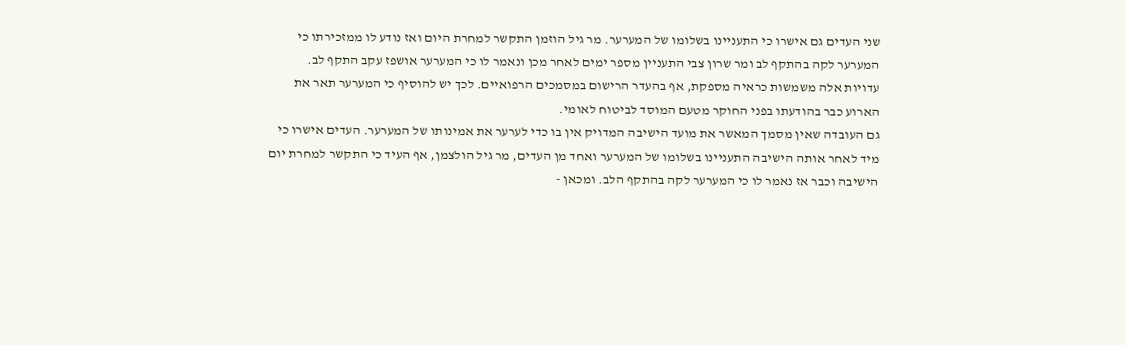שני העדים גם אישרו כי התעניינו בשלומו של המערער. מר גיל הוזמן התקשר למחרת היום ואז נודע לו ממזכירתו כי המערער לקה בהתקף לב ומר שרון צבי התעניין מספר ימים לאחר מכן ונאמר לו כי המערער אושפז עקב התקף לב.
עדויות אלה משמשות כראיה מספקת, אף בהעדר הרישום במסמכים הרפואיים. לכך יש להוסיף כי המערער תאר את הארוע כבר בהודעתו בפני החוקר מטעם המוסד לביטוח לאומי.
גם העובדה שאין מסמך המאשר את מועד הישיבה המדויק אין בו כדי לערער את אמינותו של המערער. העדים אישרו כי מיד לאחר אותה הישיבה התעניינו בשלומו של המערער ואחד מן העדים, מר גיל הולצמן, אף העיד כי התקשר למחרת יום הישיבה וכבר אז נאמר לו כי המערער לקה בהתקף הלב. ומכאן -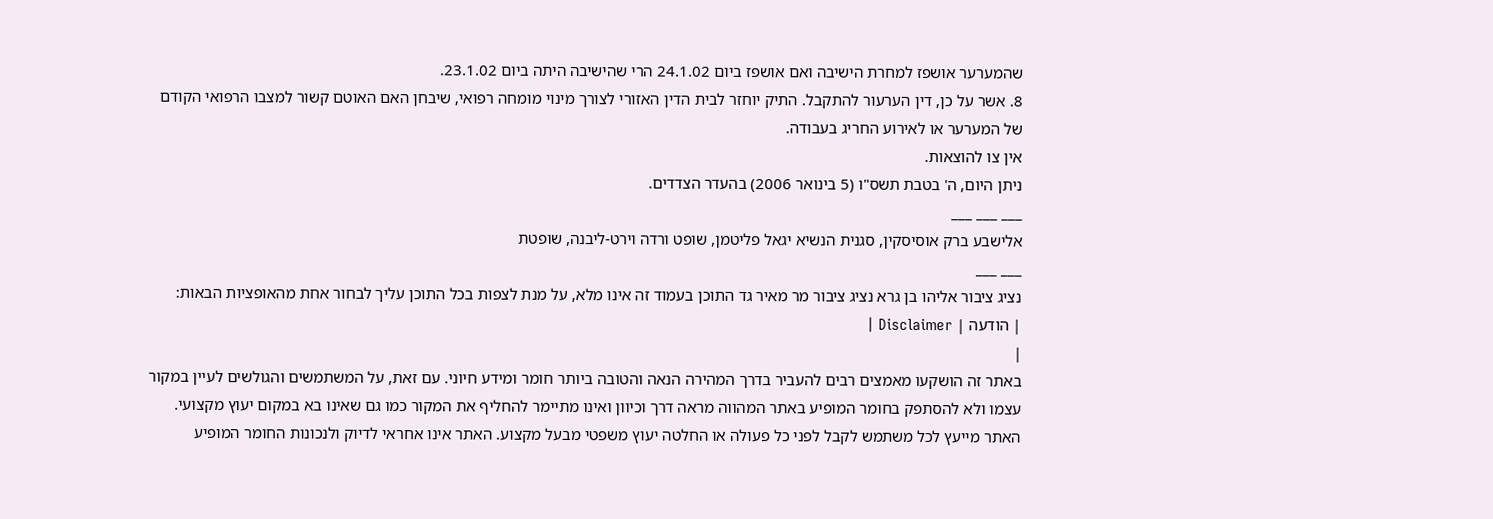שהמערער אושפז למחרת הישיבה ואם אושפז ביום 24.1.02 הרי שהישיבה היתה ביום 23.1.02.
8. אשר על כן, דין הערעור להתקבל. התיק יוחזר לבית הדין האזורי לצורך מינוי מומחה רפואי, שיבחן האם האוטם קשור למצבו הרפואי הקודם של המערער או לאירוע החריג בעבודה.
אין צו להוצאות.
ניתן היום, ה' בטבת תשס"ו (5 בינואר 2006) בהעדר הצדדים.
___ ___ ___
אלישבע ברק אוסיסקין, סגנית הנשיא יגאל פליטמן, שופט ורדה וירט-ליבנה, שופטת
___ ___
נציג ציבור אליהו בן גרא נציג ציבור מר מאיר גד התוכן בעמוד זה אינו מלא, על מנת לצפות בכל התוכן עליך לבחור אחת מהאופציות הבאות:
| הודעה | Disclaimer |
|
באתר זה הושקעו מאמצים רבים להעביר בדרך המהירה הנאה והטובה ביותר חומר ומידע חיוני. עם זאת, על המשתמשים והגולשים לעיין במקור עצמו ולא להסתפק בחומר המופיע באתר המהווה מראה דרך וכיוון ואינו מתיימר להחליף את המקור כמו גם שאינו בא במקום יעוץ מקצועי. האתר מייעץ לכל משתמש לקבל לפני כל פעולה או החלטה יעוץ משפטי מבעל מקצוע. האתר אינו אחראי לדיוק ולנכונות החומר המופיע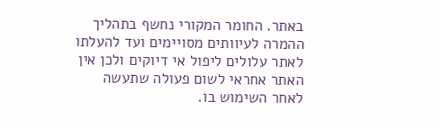באתר. החומר המקורי נחשף בתהליך ההמרה לעיוותים מסויימים ועד להעלתו לאתר עלולים ליפול אי דיוקים ולכן אין האתר אחראי לשום פעולה שתעשה לאחר השימוש בו.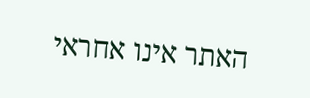האתר אינו אחראי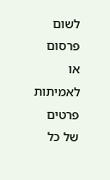לשום פרסום או לאמיתות פרטים של כל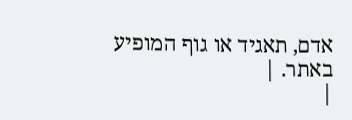אדם, תאגיד או גוף המופיע באתר. |
|